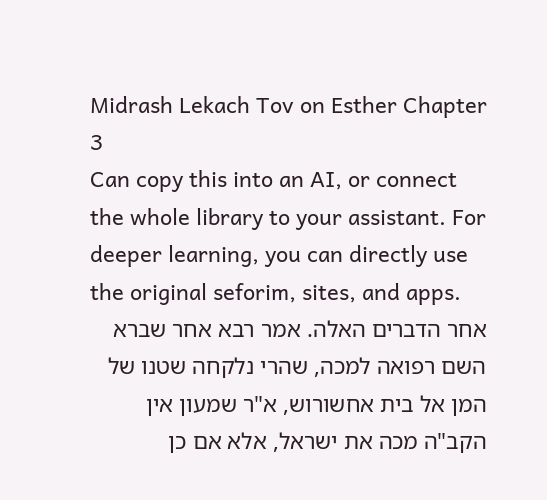Midrash Lekach Tov on Esther Chapter 3
Can copy this into an AI, or connect the whole library to your assistant. For deeper learning, you can directly use the original seforim, sites, and apps.
אחר הדברים האלה. אמר רבא אחר שברא השם רפואה למכה, שהרי נלקחה שטנו של המן אל בית אחשורוש, א"ר שמעון אין הקב"ה מכה את ישראל, אלא אם כן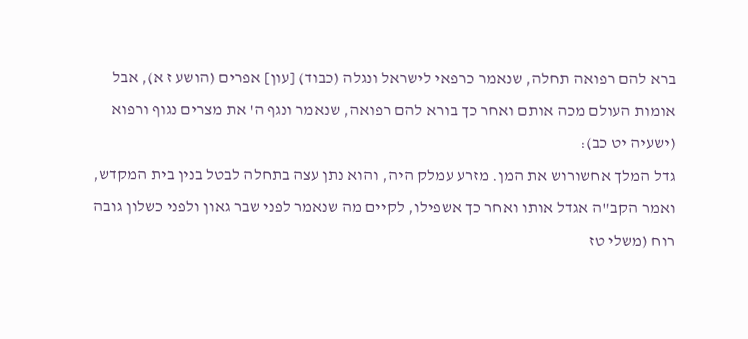ברא להם רפואה תחלה, שנאמר כרפאי לישראל ונגלה (כבוד) [עון] אפרים (הושע ז א), אבל אומות העולם מכה אותם ואחר כך בורא להם רפואה, שנאמר ונגף ה' את מצרים נגוף ורפוא (ישעיה יט כב):
גדל המלך אחשורוש את המן. מזרע עמלק היה, והוא נתן עצה בתחלה לבטל בנין בית המקדש, ואמר הקב"ה אגדל אותו ואחר כך אשפילו, לקיים מה שנאמר לפני שבר גאון ולפני כשלון גובה רוח (משלי טז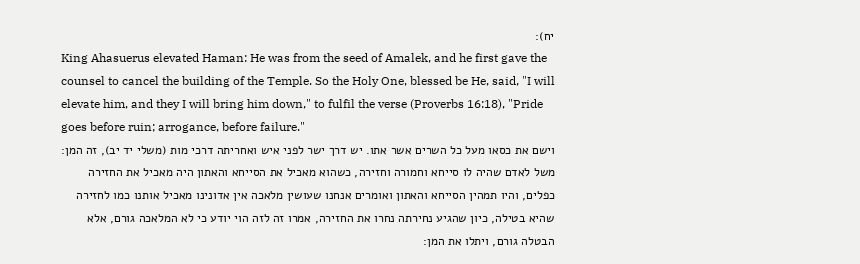יח):
King Ahasuerus elevated Haman: He was from the seed of Amalek, and he first gave the counsel to cancel the building of the Temple. So the Holy One, blessed be He, said, "I will elevate him, and they I will bring him down," to fulfil the verse (Proverbs 16:18), "Pride goes before ruin; arrogance, before failure."
וישם את כסאו מעל כל השרים אשר אתו. יש דרך ישר לפני איש ואחריתה דרכי מות (משלי יד יב), זה המן:
משל לאדם שהיה לו סייחא וחמורה וחזירה, כשהוא מאכיל את הסייחא והאתון היה מאכיל את החזירה כפלים, והיו תמהין הסייחא והאתון ואומרים אנחנו שעושין מלאכה אין אדונינו מאכיל אותנו כמו לחזירה שהיא בטילה, כיון שהגיע נחירתה נחרו את החזירה, אמרו זה לזה הוי יודע כי לא המלאכה גורם, אלא הבטלה גורם, ויתלו את המן: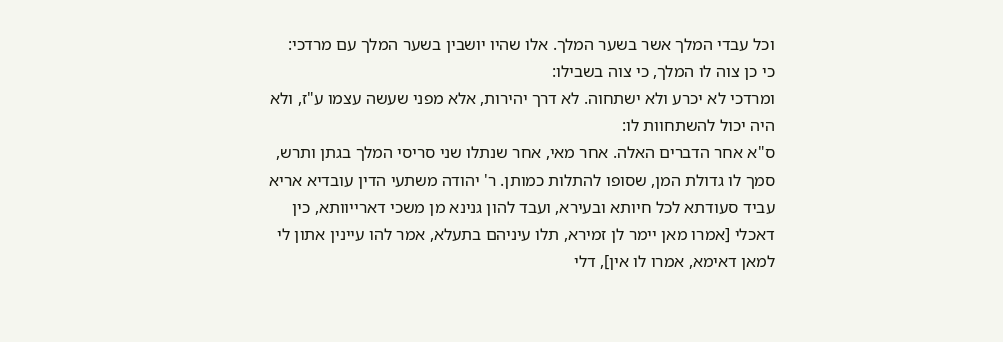וכל עבדי המלך אשר בשער המלך. אלו שהיו יושבין בשער המלך עם מרדכי:
כי כן צוה לו המלך, כי צוה בשבילו:
ומרדכי לא יכרע ולא ישתחוה. לא דרך יהירות, אלא מפני שעשה עצמו ע"ז, ולא היה יכול להשתחוות לו:
ס"א אחר הדברים האלה. אחר מאי, אחר שנתלו שני סריסי המלך בגתן ותרש, סמך לו גדולת המן, שסופו להתלות כמותן. ר' יהודה משתעי הדין עובדיא אריא עביד סעודתא לכל חיותא ובעירא, ועבד להון גנינא מן משכי דארייוותא, כין דאכלי [אמרו מאן יימר לן זמירא, תלו עיניהם בתעלא, אמר להו עיינין אתון לי למאן דאימא, אמרו לו אין], דלי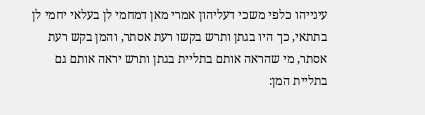עינייהו כלפי משכי דעליהון אמרי מאן דמחמי לן בעלאי יחמי לן בתתאי, כך היו בגתן ותרש בקשו רעת אסתר, והמן בקש רעת אסתר, מי שהראה אותם בתליית בגתן ותרש יראה אותם גם בתליית המן: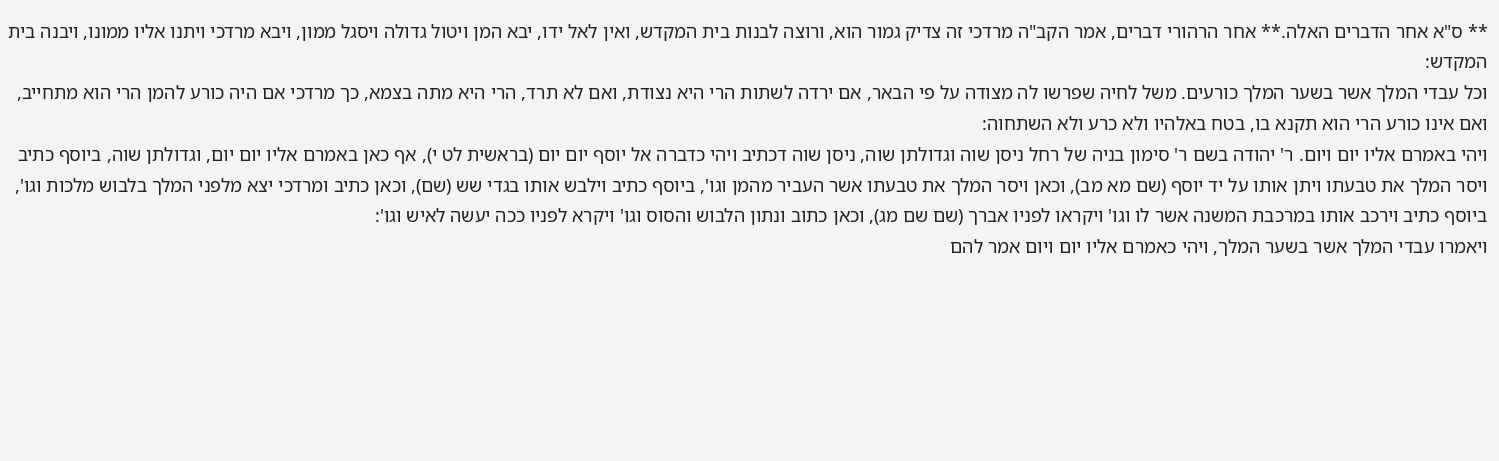** ס"א אחר הדברים האלה.** אחר הרהורי דברים, אמר הקב"ה מרדכי זה צדיק גמור הוא, ורוצה לבנות בית המקדש, ואין לאל ידו, יבא המן ויטול גדולה ויסגל ממון, ויבא מרדכי ויתנו אליו ממונו, ויבנה בית המקדש:
וכל עבדי המלך אשר בשער המלך כורעים. משל לחיה שפרשו לה מצודה על פי הבאר, אם ירדה לשתות הרי היא נצודת, ואם לא תרד, הרי היא מתה בצמא, כך מרדכי אם היה כורע להמן הרי הוא מתחייב, ואם אינו כורע הרי הוא תקנא בו, בטח באלהיו ולא כרע ולא השתחוה:
ויהי באמרם אליו יום ויום. ר' יהודה בשם ר' סימון בניה של רחל ניסן שוה וגדולתן שוה, ניסן שוה דכתיב ויהי כדברה אל יוסף יום יום (בראשית לט י), אף כאן באמרם אליו יום יום, וגדולתן שוה, ביוסף כתיב ויסר המלך את טבעתו ויתן אותו על יד יוסף (שם מא מב), וכאן ויסר המלך את טבעתו אשר העביר מהמן וגו', ביוסף כתיב וילבש אותו בגדי שש (שם), וכאן כתיב ומרדכי יצא מלפני המלך בלבוש מלכות וגו', ביוסף כתיב וירכב אותו במרכבת המשנה אשר לו וגו' ויקראו לפניו אברך (שם שם מג), וכאן כתוב ונתון הלבוש והסוס וגו' ויקרא לפניו ככה יעשה לאיש וגו':
ויאמרו עבדי המלך אשר בשער המלך, ויהי כאמרם אליו יום ויום אמר להם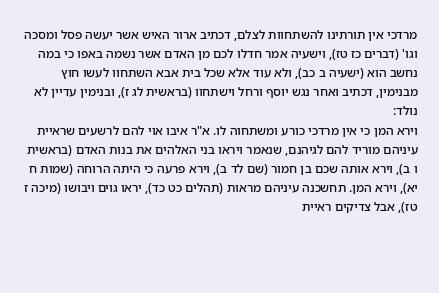מרדכי אין תורתינו להשתחוות לצלם, דכתיב ארור האיש אשר יעשה פסל ומסכה וגו' (דברים כז טז), וישעיה אמר חדלו לכם מן האדם אשר נשמה באפו כי במה נחשב הוא (ישעיה ב כב), ולא עוד אלא שכל בית אבא השתחוו לעשו חוץ מבנימין, דכתיב ואחר נגש יוסף ורחל וישתחוו (בראשית לג ז), ובנימין עדיין לא נולד:
וירא המן כי אין מרדכי כורע ומשתחוה לו. א"ר איבו אוי להם לרשעים שראיית עיניהם מוריד להם לגיהנם, שנאמר ויראו בני האלהים את בנות האדם (בראשית ו ב), וירא אותה שכם בן חמור (שם לד ב), וירא פרעה כי היתה הרוחה (שמות ח יא), וירא המן. תחשכנה עיניהם מראות (תהלים כט כד), יראו גוים ויבושו (מיכה ז טז), אבל צדיקים ראיית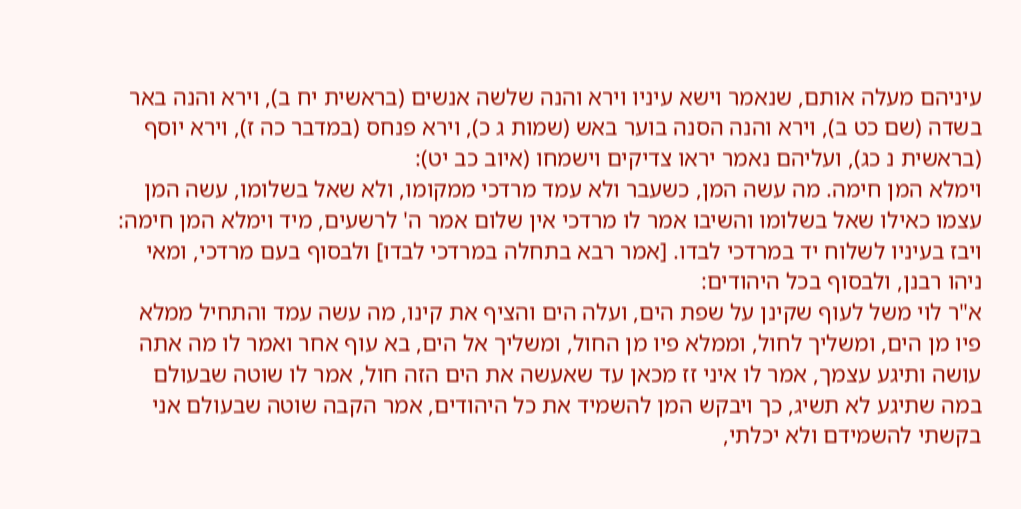עיניהם מעלה אותם, שנאמר וישא עיניו וירא והנה שלשה אנשים (בראשית יח ב), וירא והנה באר בשדה (שם כט ב), וירא והנה הסנה בוער באש (שמות ג כ), וירא פנחס (במדבר כה ז), וירא יוסף (בראשית נ כג), ועליהם נאמר יראו צדיקים וישמחו (איוב כב יט):
וימלא המן חימה. מה עשה המן, כשעבר ולא עמד מרדכי ממקומו, ולא שאל בשלומו, עשה המן עצמו כאילו שאל בשלומו והשיבו אמר לו מרדכי אין שלום אמר ה' לרשעים, מיד וימלא המן חימה:
ויבז בעיניו לשלוח יד במרדכי לבדו. [אמר רבא בתחלה במרדכי לבדו] ולבסוף בעם מרדכי, ומאי ניהו רבנן, ולבסוף בכל היהודים:
א"ר לוי משל לעוף שקינן על שפת הים, ועלה הים והציף את קינו, מה עשה עמד והתחיל ממלא פיו מן הים, ומשליך לחול, וממלא פיו מן החול, ומשליך אל הים, בא עוף אחר ואמר לו מה אתה עושה ותיגע עצמך, אמר לו איני זז מכאן עד שאעשה את הים הזה חול, אמר לו שוטה שבעולם במה שתיגע לא תשיג, כך ויבקש המן להשמיד את כל היהודים, אמר הקבה שוטה שבעולם אני בקשתי להשמידם ולא יכלתי,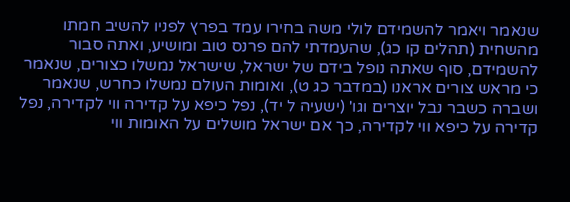שנאמר ויאמר להשמידם לולי משה בחירו עמד בפרץ לפניו להשיב חמתו מהשחית (תהלים קו כג), שהעמדתי להם פרנס טוב ומושיע, ואתה סבור להשמידם, סוף שאתה נופל בידם של ישראל, שישראל נמשלו כצורים, שנאמר כי מראש צורים אראנו (במדבר כג ט), ואומות העולם נמשלו כחרש, שנאמר ושברה כשבר נבל יוצרים וגו' (ישעיה ל יד), נפל כיפא על קדירה ווי לקדירה, נפל קדירה על כיפא ווי לקדירה, כך אם ישראל מושלים על האומות ווי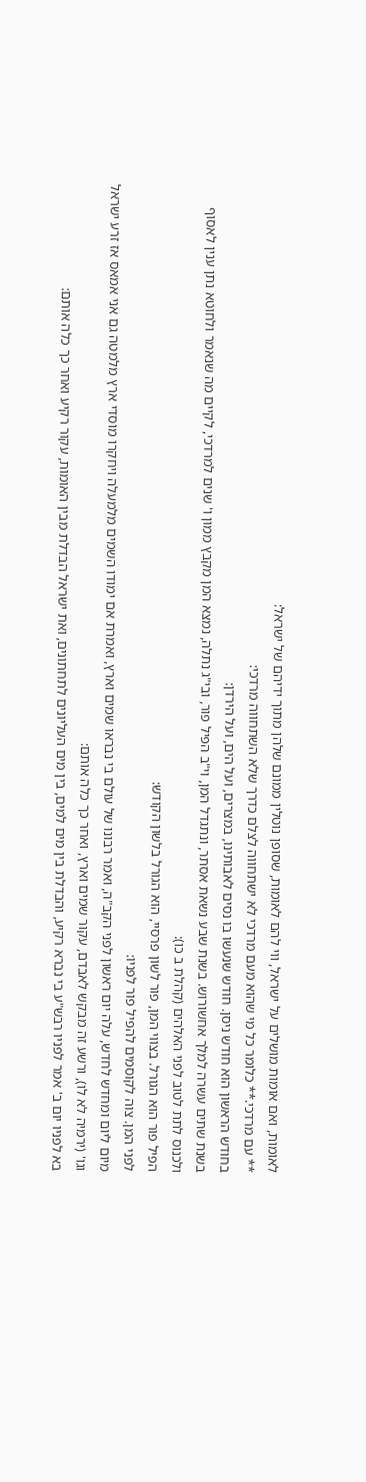לאומות, ואם אומות מושלים על ישראל, ווי להם לאומות, שסופן נוטלין ממונם שלהן מתוך ידיהם של ישראל:
** עם מרדכי.** כלומר כל מי שהוא מעם מרדכי לא ישתחווה לצלם כדרך שלא השתחווה מרדכי:
בחודש הראשון הוא חודש ניסן. חודש שנעשו בו נסים לאבותינו, במצרים, ועל הים, ועל הירדן:
בשנת שתים עשרה למלך אחשורוש. בשנת שבע נשאת אסתר, ונתגדל המן, וי"ב הפיל פור, ובי"ג נתלה, נמצא המן מקבץ ממון ו' שנים למרדכי, לקיים מה שנאמר ולחוטא נתן ענין לאסוף ולכנוס לתת לטוב לפני האלהים (קהלת ב כו):
הפיל פור הוא הגורל. בצווי המן, פור לשון פרסיי, הוא הגורל בלשון הקודש:
לפני המן. צוה לקוסמים להפיל פור לפניו:
מיום ליום ומחדש לחדש, עלה יום ראשון לפני הקב"ה, ואמר רבונו של עולם בי נבראו שמים וארץ, ואמרת אם ימודו השמים מלמעלה ויחקרו מוסדי ארץ מלמטה גם אני אמאס אז זרע ישראל וגו' (ירמיה לא לו), ורשע זה מבקש לאבדם, עקור שמים וארץ, ואחר כך כלה אותם:
בא לפניו יום ב' אמר לפניו רבש"ע בי נברא רקיע, והבדלת בין מים למים, בין מים העליונים לתחתונים, ואת ישראל הבדלת מבין האומות, עקור רקיע ואחר כך כלה אותם: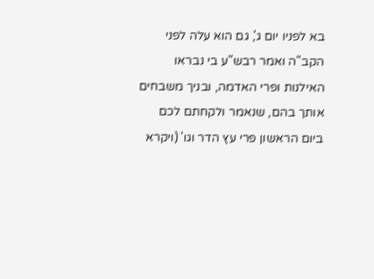בא לפניו יום ג', גם הוא עלה לפני הקב"ה ואמר רבש"ע בי נבראו האילנות ופרי האדמה, ובניך משבחים אותך בהם, שנאמר ולקחתם לכם ביום הראשון פרי עץ הדר וגו' (ויקרא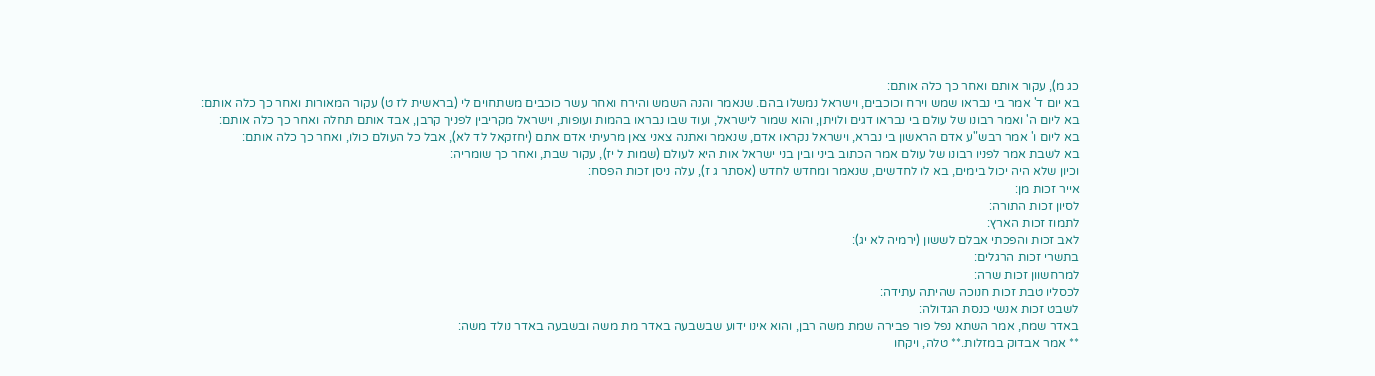כג מ), עקור אותם ואחר כך כלה אותם:
בא יום ד' אמר בי נבראו שמש וירח וכוכבים, וישראל נמשלו בהם. שנאמר והנה השמש והירח ואחר עשר כוכבים משתחוים לי (בראשית לז ט) עקור המאורות ואחר כך כלה אותם:
בא ליום ה' ואמר רבונו של עולם בי נבראו דגים ולויתן, והוא שמור לישראל, ועוד שבו נבראו בהמות ועופות, וישראל מקריבין לפניך קרבן, אבד אותם תחלה ואחר כך כלה אותם:
בא ליום ו' אמר רבש"ע אדם הראשון בי נברא, וישראל נקראו אדם, שנאמר ואתנה צאני צאן מרעיתי אדם אתם (יחזקאל לד לא), אבל כל העולם כולו, ואחר כך כלה אותם:
בא לשבת אמר לפניו רבונו של עולם אמר הכתוב ביני ובין בני ישראל אות היא לעולם (שמות ל יז), עקור שבת, ואחר כך שומריה:
וכיון שלא היה יכול בימים, בא לו לחדשים, שנאמר ומחדש לחדש (אסתר ג ז), עלה ניסן זכות הפסח:
אייר זכות מן:
לסיון זכות התורה:
לתמוז זכות הארץ:
לאב זכות והפכתי אבלם לששון (ירמיה לא יג):
בתשרי זכות הרגלים:
למרחשוון זכות שרה:
לכסליו טבת זכות חנוכה שהיתה עתידה:
לשבט זכות אנשי כנסת הגדולה:
באדר שמח, אמר השתא נפל פור פבירה שמת משה רבן, והוא אינו ידוע שבשבעה באדר מת משה ובשבעה באדר נולד משה:
** אמר אבדוק במזלות.** טלה, ויקחו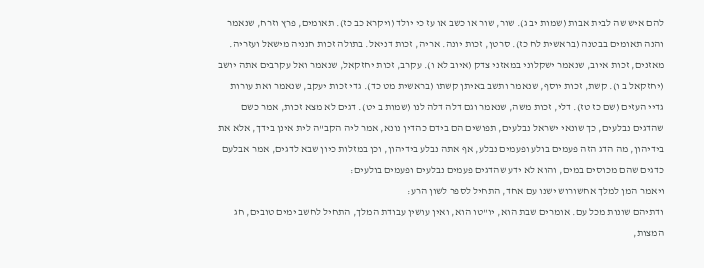להם איש שה לבית אבות (שמות יב ג). שור, שור או כשב או עז כי יולד (ויקרא כב כז). תאומים, פרץ וזרח, שנאמר והנה תאומים בבטנה (בראשית לח כז). סרטן, זכות יונה. אריה, זכות דניאל. בתולה זכות חנניה מישאל ועזריה. מאזנים, זכות איוב, שנאמר ישקלוני במאזני צדק (איוב לא ו). עקרב, זכות יחזקאל, שנאמר ואל עקרבים אתה יושב (יחזקאל ב ו). קשת, זכות יוסף, שנאמר ותשב באיתן קשתו (בראשית מט כד). גדי זכות יעקב, שנאמר ואת עורות גדיי העזים (שם כז טז). דלי, זכות משה, שנאמר וגם דלה דלה לנו (שמות ב יט). דגים לא מצא זכות, אמר כשם שהדגים נבלעים, כך שונאי ישראל נבלעים, תפושים הם בידם כהדין נונא, אמר ליה הקב"ה לית אינן בידך, אלא את בידיהון, מה הדג הזה פעמים בולע ופעמים נבלע, אף אתה נבלע בידיהון, וכן במזלות כיון שבא לדגים, אמר אבלעם כדגים שהם מכוסים במים, והוא לא ידע שהדגים פעמים נבלעים ופעמים בולעים:
ויאמר המן למלך אחשורוש ישנו עם אחד, התחיל לספר לשון הרע:
ודתיהם שונות מכל עם. אומרים שבת הוא, יו"טו הוא, ואין עושין עבודת המלך, התחיל לחשב ימים טובים, חג המצות,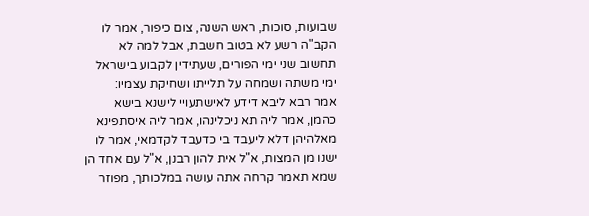שבועות, סוכות, ראש השנה, צום כיפור, אמר לו הקב"ה רשע לא בטוב חשבת, אבל למה לא תחשוב שני ימי הפורים, שעתידין לקבוע בישראל ימי משתה ושמחה על תלייתו ושחיקת עצמיו:
אמר רבא ליבא דידע לאישתעויי לישנא בישא כהמן, אמר ליה תא ניכלינהו, אמר ליה איסתפינא מאלהיהן דלא ליעבד בי כדעבד לקדמאי, אמר לו ישנו מן המצות, א"ל אית להון רבנן, א"ל עם אחד הן שמא תאמר קרחה אתה עושה במלכותך, מפוזר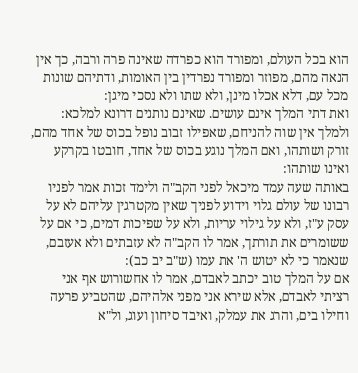הוא בכל העולם, ומפורד הוא כפרדה שאינה פרה ורבה, כך אין הנאה מהם, מפוזר ומפורד נפרדין בין האומות, ודתיהם שונות מכל עם, דלא אכלו מינן, ולא שתו ולא נסכי מיגן:
ואת דתי המלך אינם עושים. שאינם נותנים דרונא למלכא:
ולמלך אין שוה להניחם, שאפילו זבוב נופל בכוס של אחד מהם, זורק ושותהו, ואם המלך נוגע בכוס של אחד, חובטו בקרקע ואינו שותהו:
באותה שעה עמד מיכאל לפני הקב"ה ולימד זכות אמר לפניו רבונו של עולם גלוי וידוע לפניך שאין מקטרגין עליהם לא על עסק ע"ז, ולא על גילוי עריות, ולא על שפיכות דמים, כי אם על ששומרים את תורתך, אמר לו הקב"ה לא עזבתים ולא אעזבם, שנאמר כי לא יטוש ה' את עמו (ש"ב יב כב):
אם על המלך טוב יכתב לאבדם, אמר לו אחשורוש אף אני רציתי לאבדם, אלא שירא אני מפני אלהיהם, שהטביע פרעה וחילו בים, והרג את עמלק, ואיבד סיחון ועוג, ול"א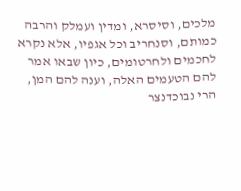מלכים, וסיסרא, ומדין ועמלק והרבה כמותם, וסנחריב וכל אגפיו, אלא נקרא לחכמים ולחרטומים, כיון שבאו אמר להם הטעמים האלה, וענה להם המן, הרי נבוכדנצר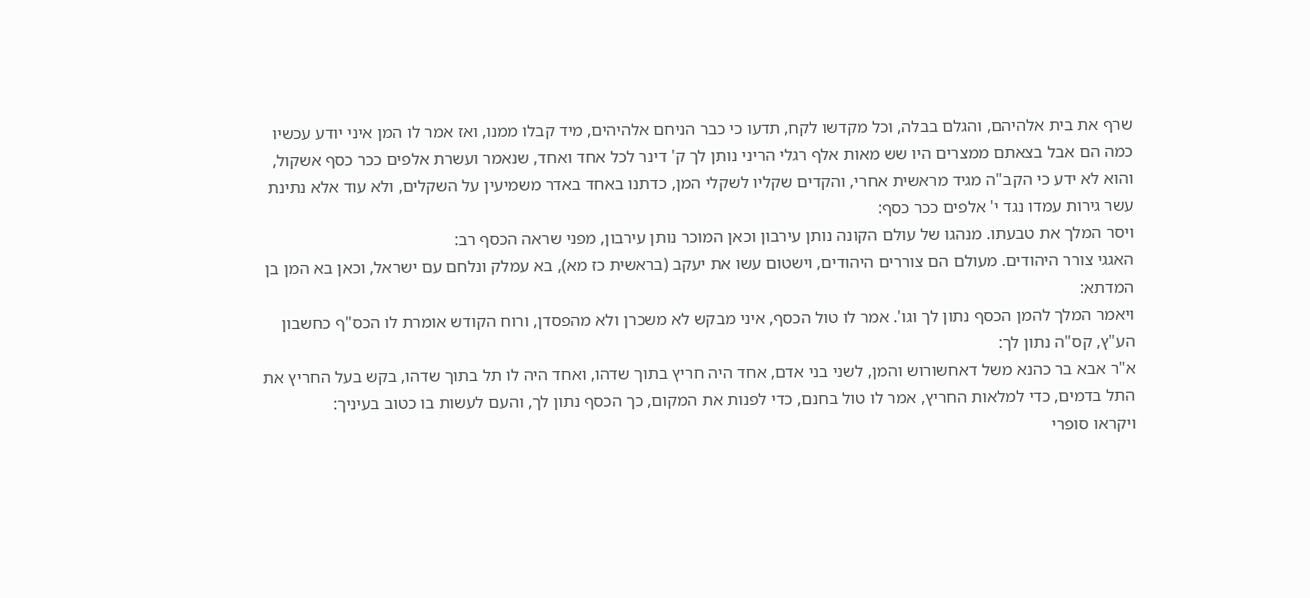שרף את בית אלהיהם, והגלם בבלה, וכל מקדשו לקח, תדעו כי כבר הניחם אלהיהים, מיד קבלו ממנו, ואז אמר לו המן איני יודע עכשיו כמה הם אבל בצאתם ממצרים היו שש מאות אלף רגלי הריני נותן לך ק' דינר לכל אחד ואחד, שנאמר ועשרת אלפים ככר כסף אשקול, והוא לא ידע כי הקב"ה מגיד מראשית אחרי, והקדים שקליו לשקלי המן, כדתנו באחד באדר משמיעין על השקלים, ולא עוד אלא נתינת עשר גירות עמדו נגד י' אלפים ככר כסף:
ויסר המלך את טבעתו. מנהגו של עולם הקונה נותן עירבון וכאן המוכר נותן עירבון, מפני שראה הכסף רב:
האגגי צורר היהודים. מעולם הם צוררים היהודים, וישטום עשו את יעקב (בראשית כז מא), בא עמלק ונלחם עם ישראל, וכאן בא המן בן המדתא:
ויאמר המלך להמן הכסף נתון לך וגו'. אמר לו טול הכסף, איני מבקש לא משכרן ולא מהפסדן, ורוח הקודש אומרת לו הכס"ף כחשבון הע"ץ, קס"ה נתון לך:
א"ר אבא בר כהנא משל דאחשורוש והמן, לשני בני אדם, אחד היה חריץ בתוך שדהו, ואחד היה לו תל בתוך שדהו, בקש בעל החריץ את התל בדמים, כדי למלאות החריץ, אמר לו טול בחנם, כדי לפנות את המקום, כך הכסף נתון לך, והעם לעשות בו כטוב בעיניך:
ויקראו סופרי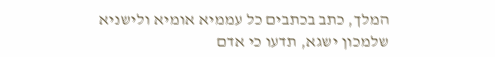המלך, כתב בכתבים כל עממיא אומיא ולישניא שלמכון ישגא, תדעו כי אדם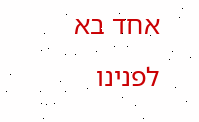אחד בא לפנינו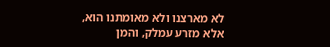לא מארצנו ולא מאומתנו הוא, אלא מזרע עמלק, והמן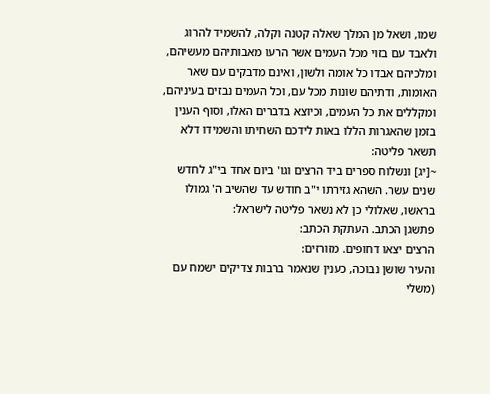שמו, ושאל מן המלך שאלה קטנה וקלה, להשמיד להרוג ולאבד עם בזוי מכל העמים אשר הרעו מאבותיהם מעשיהם, ומלכיהם אבדו כל אומה ולשון, ואינם מדבקים עם שאר האומות, ודתיהם שונות מכל עם, וכל העמים נבזים בעיניהם, ומקללים את כל העמים, וכיוצא בדברים האלו, וסוף הענין בזמן שהאגרות הללו באות לידכם השחיתו והשמידו דלא תשאר פליטה:
~[יג] ונשלוח ספרים ביד הרצים וגו' ביום אחד בי"ג לחדש שנים עשר. השהא גזירתו י"ב חודש עד שהשיב ה' גמולו בראשו, שאלולי כן לא נשאר פליטה לישראל:
פתשגן הכתב. העתקת הכתב:
הרצים יצאו דחופים. מזורזים:
והעיר שושן נבוכה, כענין שנאמר ברבות צדיקים ישמח עם (משלי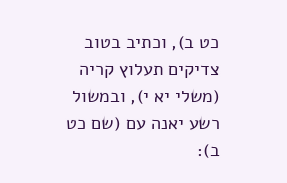כט ב), וכתיב בטוב צדיקים תעלוץ קריה (משלי יא י), ובמשול רשע יאנה עם (שם כט ב):